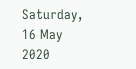Saturday, 16 May 2020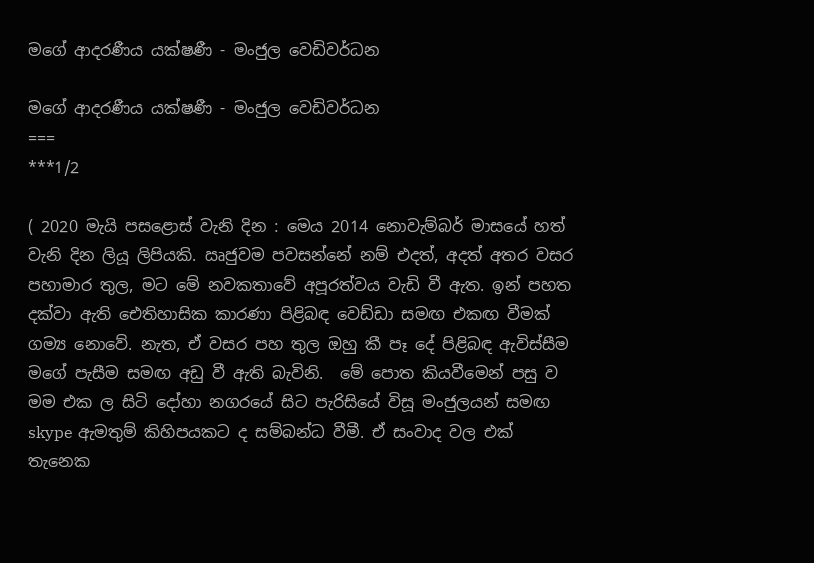මගේ ආදරණීය යක්ෂණී - මංජුල වෙඩිවර්ධන

මගේ ආදරණීය යක්ෂණී - මංජුල වෙඩිවර්ධන
===
***1/2

( 2020 මැයි පසළොස් වැනි දින : මෙය 2014 නොවැම්බර් මාසයේ හත් වැනි දින ලියූ ලිපියකි. ඍජුවම පවසන්නේ නම් එදත්, අදත් අතර වසර පහාමාර තුල, මට මේ නවකතාවේ අපූරත්වය වැඩි වී ඇත. ඉන් පහත දක්වා ඇති ඓතිහාසික කාරණා පිළිබඳ වෙඩ්ඩා සමඟ එකඟ වීමක් ගම්‍ය නොවේ. නැත, ඒ වසර පහ තුල ඔහු කී පෑ දේ පිළිබඳ ඇවිස්සීම මගේ පැසීම සමඟ අඩු වී ඇති බැවිනි.  මේ පොත කියවීමෙන් පසු ව මම එක ල සිටි දෝහා නගරයේ සිට පැරිසියේ විසූ මංජුලයන් සමඟ skype ඇමතුම් කිහිපයකට ද සම්බන්ධ වීමී. ඒ සංවාද වල එක් තැනෙක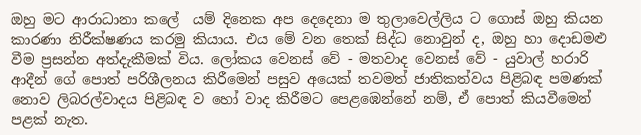ඔහු මට ආරාධානා කලේ  යම් දිනෙක අප දෙදෙනා ම තුලාවෙල්ලිය ට ගොස් ඔහු කියන කාරණා නිරීක්ෂණය කරමු කියාය. එය මේ වන තෙක් සිද්ධ නොවුන් ද, ඔහු හා දොඩමළු වීම ප්‍රසන්න අත්දැකීමක් විය. ලෝකය වෙනස් වේ - මතවාද වෙනස් වේ - යුවාල් හරාරි ආදීන් ගේ පොත් පරිශීලනය කිරීමෙන් පසුව අයෙක් තවමත් ජාතිකත්වය පිළිබඳ පමණක් නොව ලිබරල්වාදය පිළිබඳ ව හෝ වාද කිරීමට පෙළඹෙන්නේ නම්, ඒ පොත් කියවීමෙන් පළක් නැත.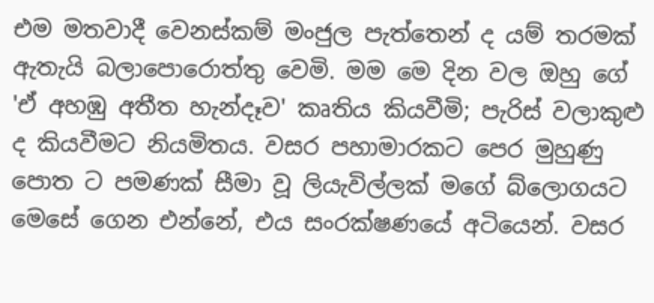එම මතවාදී වෙනස්කම් මංජුල පැත්තෙන් ද යම් තරමක් ඇතැයි බලාපොරොත්තු වෙමි. මම මෙ දින වල ඔහු ගේ 'ඒ අහඹු අතීත හැන්දෑව' කෘතිය කියවීමි; පැරිස් වලාකුළු ද කියවීමට නියමිතය. වසර පහාමාරකට පෙර මුහුණු පොත ට පමණක් සීමා වූ ලියැවිල්ලක් මගේ බ්ලොගයට මෙසේ ගෙන එන්නේ, එය සං‍රක්ෂණයේ අටියෙන්. වසර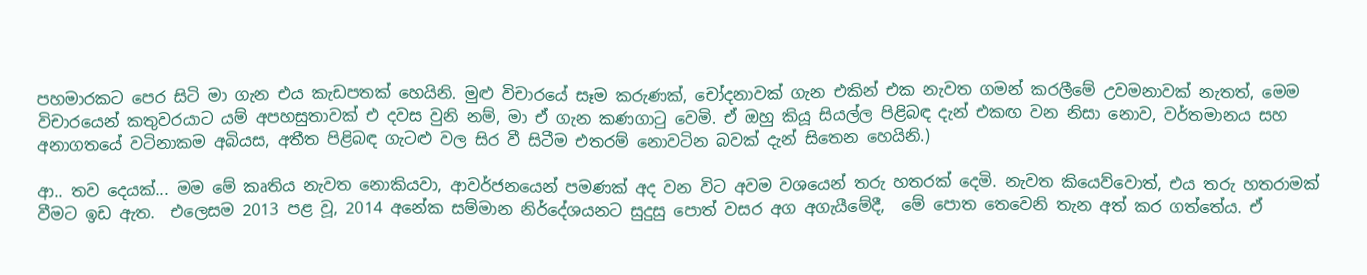පහමාරකට පෙර සිටි මා ගැන එය කැඩපතක් හෙයිනි. මුළු විචාරයේ සෑම කරුණක්, චෝදනාවක් ගැන එකින් එක නැවත ගමන් කරලීමේ උවමනාවක් නැතත්, මෙම විචාරයෙන් කතුවරයාට යම් අපහසුතාවක් එ දවස වුනි නම්, මා ඒ ගැන කණගාටු වෙමි. ඒ ඔහු කියූ සියල්ල පිළිබඳ දැන් එකඟ වන නිසා නොව, වර්තමානය සහ අනාගතයේ වටිනාකම අබියස, අතීත පිළිබඳ ගැටළු වල සිර වී සිටීම එතරම් නොවටින බවක් දැන් සිතෙන හෙයිනි.)

ආ.. තව දෙයක්... මම මේ කෘතිය නැවත නොකියවා, ආවර්ජනයෙන් පමණක් අද වන විට අවම වශයෙන් තරු හතරක් දෙමි. නැවත කියෙව්වොත්, එය තරු හතරාමක් වීමට ඉඩ ඇත.  එලෙසම 2013 පළ වූ, 2014 අනේක සම්මාන නිර්දේශයනට සුදුසු පොත් වසර අග අගැයීමේදී,  මේ පොත තෙවෙනි තැන අත් කර ගත්තේය. ඒ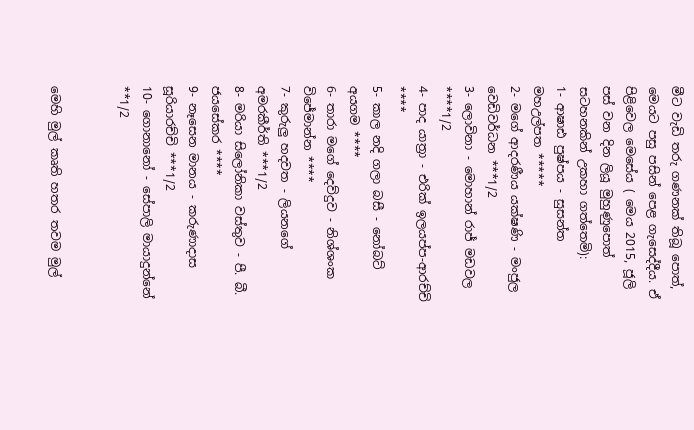මීට වැඩි තරු ගණනක් තිබූ පොත්, මෙයට පසු පසින් පෙළ ගැසෙද්දීය. ඒ පිළිවෙල මෙසේය ( මෙය 2015, ජූලි පස් වන දින ලියූ මුහුණුපොත් සටහනකින් උකහා ගත්තෙමි):
1- ආෂාඪ පුෂ්පය - සුසන්ත මහඋල්පත *****
2- මගේ ආදරණීය යක්ෂණි - මංජුල වෙඩිවර්ධන ***1/2
3- ලොවිනා - මොහාන් රාජ් මඩවල ****1/2
4- පාද යාත්‍රා - එරික් ඉලයප්ප-ආරච්චි ****
5- කාල නදි ගලා බසී - නෝබට් අයගම ****
6- තාරා මගේ දෙව්දුව - නිශ්ශංක විජේමාන්න ****
7- කුරුලු හදවත - ලියනගේ අමරකීර්ති ***1/2
8- මරියා සිලෝනිකා වස්තුව - පී. බී. ජයසේකර ****
9- නෑසෙන මානය - කරුණාදාස සූරියාරච්චි ***1/2
10- ගොනානෝ - සේපාලි මායාදුන්නේ **1/2


මෙහි මුල් කෘති හතර තවම මුල්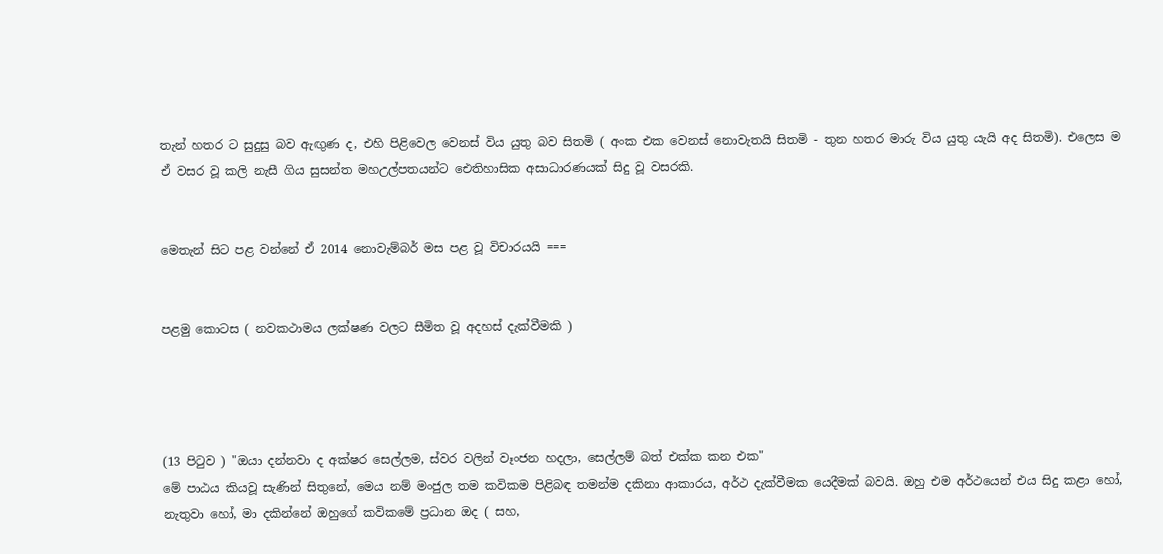තැන් හතර ට සුදුසු බව ඇඟුණ ද, එහි පිළිවෙල වෙනස් විය යුතු බව සිතමි ( අංක එක වෙනස් නොවැතයි සිතමි - තුන හතර මාරු විය යුතු යැයි අද සිතමි). එලෙස ම ඒ වසර වූ කලි නැසී ගිය සුසන්ත මහඋල්පතයන්ට ඓතිහාසික අසාධාරණයක් සිදු වූ වසරකි.


මෙතැන් සිට පළ වන්නේ ඒ 2014 නොවැම්බර් මස පළ වූ විචාරයයි ===


පළමු කොටස ( නවකථාමය ලක්ෂණ වලට සීමිත වූ අදහස් දැක්වීමකි )




(13 පිටුව ) "ඔයා දන්නවා ද අක්ෂර සෙල්ලම, ස්වර වලින් වෑංජන හදලා, සෙල්ලම් බත් එක්ක කන එක"
මේ පාඨය කියවූ සැණින් සිතුනේ, මෙය නම් මංජුල තම කවිකම පිළිබඳ තමන්ම දකිනා ආකාරය, අර්ථ දැක්වීමක යෙදීමක් බවයි. ඔහු එම අර්ථයෙන් එය සිදු කළා හෝ, නැතුවා හෝ, මා දකින්නේ ඔහුගේ කවිකමේ ප්‍රධාන ඔද ( සහ,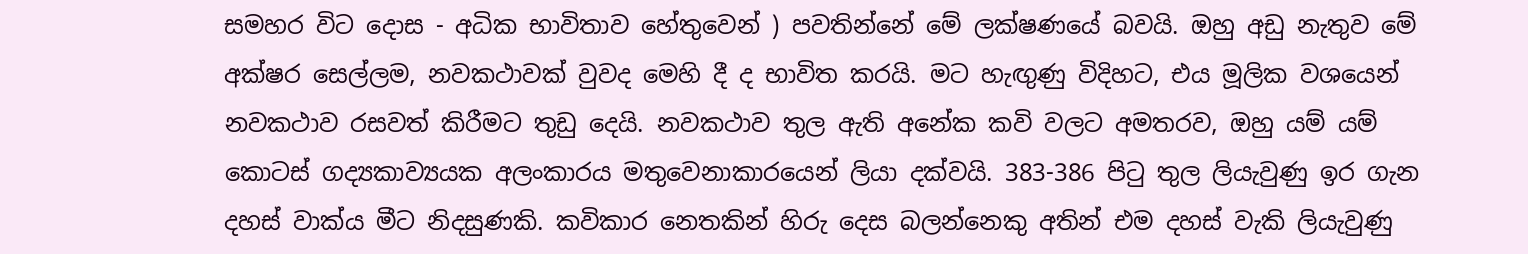සමහර විට දොස - අධික භාවිතාව හේතුවෙන් ) පවතින්නේ මේ ලක්ෂණයේ බවයි. ඔහු අඩු නැතුව මේ අක්ෂර සෙල්ලම, නවකථාවක් වුවද මෙහි දී ද භාවිත කරයි. මට හැඟුණු විදිහට, එය මූලික වශයෙන් නවකථාව රසවත් කිරීමට තුඩු දෙයි. නවකථාව තුල ඇති අනේක කවි වලට අමතරව, ඔහු යම් යම් කොටස් ගද්‍යකාව්‍යයක අලංකාරය මතුවෙනාකාරයෙන් ලියා දක්වයි. 383-386 පිටු තුල ලියැවුණු ඉර ගැන දහස් වාක්ය මීට නිදසුණකි. කවිකාර නෙතකින් හිරු දෙස බලන්නෙකු අතින් එම දහස් වැකි ලියැවුණු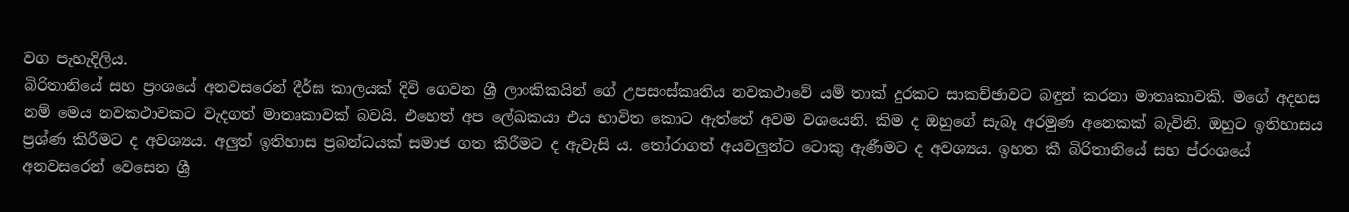වග පැහැදිලිය.
බිරිතානියේ සහ ප්‍රංශයේ අනවසරෙන් දීර්ඝ කාලයක් දිවි ගෙවන ශ්‍රී ලාංකිකයින් ගේ උපසංස්කෘතිය නවකථාවේ යම් තාක් දුරකට සාකච්ඡාවට බඳුන් කරනා මාතෘකාවකි. මගේ අදහස නම් මෙය නවකථාවකට වැදගත් මාතෘකාවක් බවයි. එහෙත් අප ලේඛකයා එය භාවිත කොට ඇත්තේ අවම වශයෙනි. කිම ද ඔහුගේ සැබෑ අරමුණ අනෙකක් බැවිනි. ඔහුට ඉතිහාසය ප්‍රශ්ණ කිරීමට ද අවශ්‍යය. අලුත් ඉතිහාස ප්‍රබන්ධයක් සමාජ ගත කිරීමට ද ඇවැසි ය. තෝරාගත් අයවලුන්ට ටොකු ඇණීමට ද අවශ්‍යය. ඉහත කී බිරිතානියේ සහ ප්රංශයේ අනවසරෙන් වෙසෙන ශ්‍රී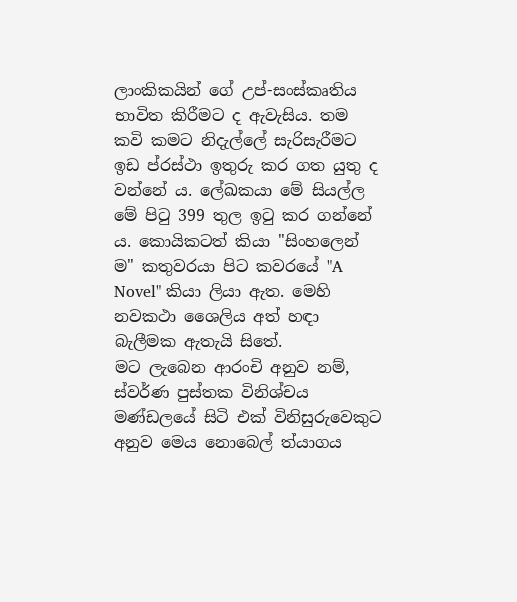ලාංකිකයින් ගේ උප්-සංස්කෘතිය භාවිත කිරීමට ද ඇවැසිය. තම කවි කමට නිදැල්ලේ සැරිසැරීමට ඉඩ ප්රස්ථා ඉතුරු කර ගත යුතු ද වන්නේ ය. ලේඛකයා මේ සියල්ල මේ පිටු 399 තුල ඉටු කර ගන්නේ ය. කොයිකටත් කියා "සිංහලෙන් ම" කතුවරයා පිට කවරයේ "A Novel" කියා ලියා ඇත. මෙහි නවකථා ශෛලිය අත් හඳා බැලීමක ඇතැයි සිතේ.
මට ලැබෙන ආරංචි අනුව නම්, ස්වර්ණ පුස්තක විනිශ්චය මණ්ඩලයේ සිටි එක් විනිසුරුවෙකුට අනුව මෙය නොබෙල් ත්යාගය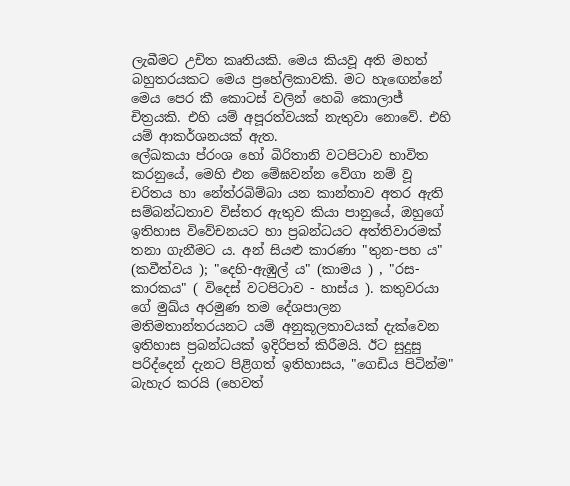ලැබීමට උචිත කෘතියකි. මෙය කියවූ අති මහත් බහුතරයකට මෙය ප්‍රහේලිකාවකි. මට හැඟෙන්නේ මෙය පෙර කී කොටස් වලින් හෙබි කොලාජ් චිත්‍රයකි. එහි යම් අපූරත්වයක් නැතුවා නොවේ. එහි යම් ආකර්ශනයක් ඇත.
ලේඛකයා ප්රංශ හෝ බිරිතානි වටපිටාව භාවිත කරනුයේ, මෙහි එන මේඝවන්න වේගා නම් වූ චරිතය හා නේත්රබිම්බා යන කාන්තාව අතර ඇති සම්බන්ධතාව විස්තර ඇතුව කියා පානුයේ, ඔහුගේ ඉතිහාස විවේචනයට හා ප්‍රබන්ධයට අත්තිවාරමක් තනා ගැනීමට ය. අන් සියළු කාරණා "තුන-පහ ය" (කවීත්වය ); "දෙහි-ඇඹුල් ය" (කාමය ) , "රස-කාරකය" ( විදෙස් වටපිටාව - හාස්ය ). කතුවරයා ගේ මුඛ්ය අරමුණ තම දේශපාලන මතිමතාන්තරයනට යම් අනුකූලතාවයක් දැක්වෙන ඉතිහාස ප්‍රබන්ධයක් ඉදිරිපත් කිරීමයි. ඊට සුදුසු පරිද්දෙන් දැනට පිළිගත් ඉතිහාසය, "ගෙඩිය පිටින්ම" බැහැර කරයි (හෙවත්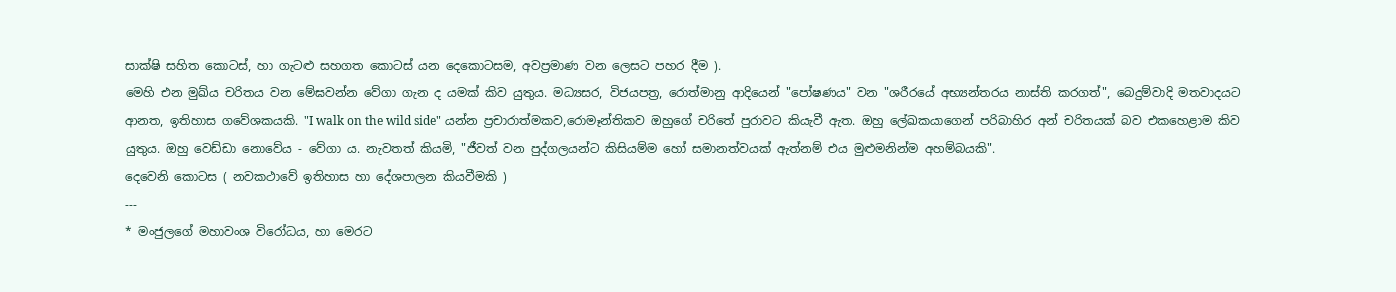සාක්ෂි සහිත කොටස්, හා ගැටළු සහගත කොටස් යන දෙකොටසම, අවප්‍රමාණ වන ලෙසට පහර දීම ).
මෙහි එන මුඛ්ය චරිතය වන මේඝවන්න වේගා ගැන ද යමක් කිව යුතුය. මධ්‍යසර, විජයපත්‍ර, රොත්මානු ආදියෙන් "පෝෂණය" වන "ශරීරයේ අභ්‍යන්තරය නාස්ති කරගත්", බෙදුම්වාදි මතවාදයට ආනත, ඉතිහාස ගවේශකයකි. "I walk on the wild side" යන්න ප්‍රචාරාත්මකව,රොමෑන්තිකව ඔහුගේ චරිතේ පුරාවට කියැවී ඇත. ඔහු ලේඛකයාගෙන් පරිබාහිර අන් චරිතයක් බව එකහෙළාම කිව යුතුය. ඔහු වෙඩ්ඩා නොවේය - වේගා ය. නැවතත් කියමි, "ජීවත් වන පුද්ගලයන්ට කිසියම්ම හෝ සමානත්වයක් ඇත්නම් එය මුළුමනින්ම අහම්බයකි".
දෙවෙනි කොටස ( නවකථාවේ ඉතිහාස හා දේශපාලන කියවීමකි )
---
* මංජුලගේ මහාවංශ විරෝධය, හා මෙරට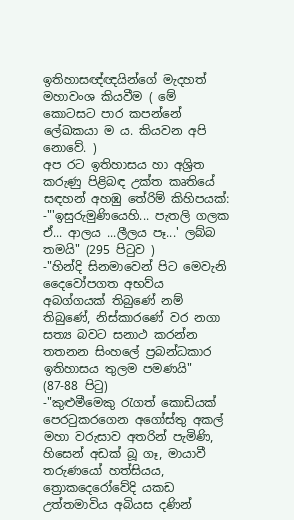ඉතිහාසඥ්ඥයින්ගේ මැදහත් මහාවංශ කියවීම ( මේ කොටසට පාර කපන්නේ ලේඛකයා ම ය. කියවන අපි නොවේ. )
අප රට ඉතිහාසය හා අශ්‍රිත කරුණු පිළිබඳ උක්ත කෘතියේ සඳහන් අහඹු තේරිම් කිහිපයක්:
-"'ඉසුරුමුණියෙහි... පැතලි ගලක ඒ... ආලය ...ලීලය පෑ...' ලබ්බ තමයි" (295 පිටුව )
-"හින්දි සිනමාවෙන් පිට මෙවැනි දෛවෝපගත අභව්ය අබග්ගයක් තිබුණේ නම් තිබුණේ, නිස්කාරණේ වර නගා සත්‍ය බවට සනාථ කරන්න තතනන සිංහලේ ප්‍රබන්ධකාර ඉතිහාසය තුලම පමණයි" (87-88 පිටු)
-"කුළුමීමෙකු රැගත් කොඩියක් පෙරටුකරගෙන අගෝස්තු අකල් මහා වරුසාව අතරින් පැමිණි, හිසෙන් අඩක් බූ ගෑ, මායාවී තරුණයෝ හත්සියය, ත්‍රොකදෙරෝවේදි යකඩ උත්තමාවිය අබියස දණින්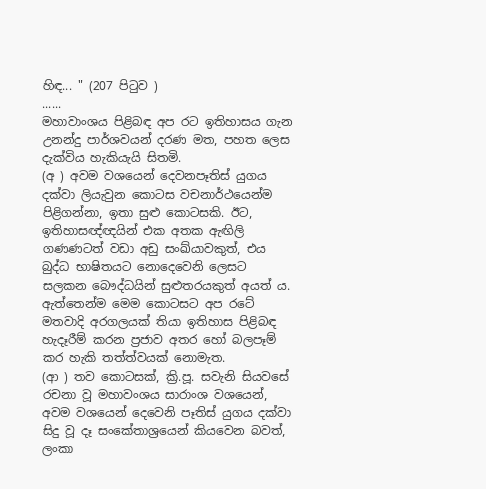හිඳ... " (207 පිටුව )
......
මහාවාංශය පිළිබඳ අප රට ඉතිහාසය ගැන උනන්දු පාර්ශවයන් දරණ මත, පහත ලෙස දැක්විය හැකියැයි සිතමි.
(අ ) අවම වශයෙන් දෙවනපෑතිස් යුගය දක්වා ලියැවුන කොටස වචනාර්ථයෙන්ම පිළිගන්නා, ඉතා සුළු කොටසකි. ඊට, ඉතිහාසඥ්ඥයින් එක අතක ඇඟිලි ගණණටත් වඩා අඩු සංඛ්යාවකුත්, එය බුද්ධ භාෂිතයට නොදෙවෙනි ලෙසට සලකන බෞද්ධයින් සුළුතරයකුත් අයත් ය. ඇත්තෙන්ම මෙම කොටසට අප රටේ මතවාදි අරගලයක් තියා ඉතිහාස පිළිබඳ හැදෑරීම් කරන ප්‍රජාව අතර හෝ බලපෑම් කර හැකි තත්ත්වයක් නොමැත.
(ආ ) තව කොටසක්, ක්‍රි.පූ. සවැනි සියවසේ රචනා වූ මහාවංශය සාරාංශ වශයෙන්, අවම වශයෙන් දෙවෙනි පෑතිස් යුගය දක්වා සිදු වූ දෑ සංකේතාශ්‍රයෙන් කියවෙන බවත්, ලංකා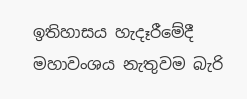ඉතිහාසය හැදෑරීමේදී මහාවංශය නැතුවම බැරි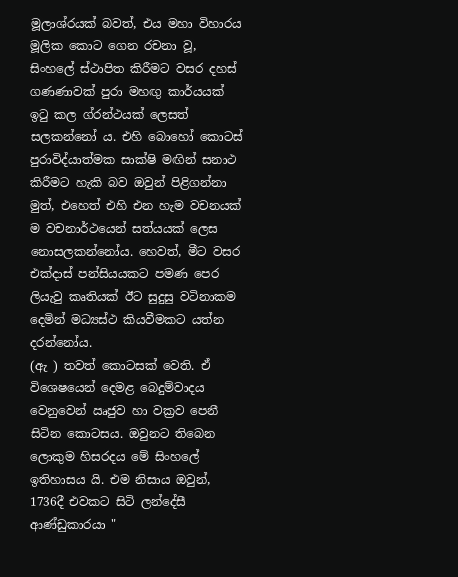මූලාශ්රයක් බවත්, එය මහා විහාරය මූලික කොට ගෙන රචනා වූ, සිංහලේ ස්ථාපිත කිරීමට වසර දහස් ගණණාවක් පුරා මහඟු කාර්යයක් ඉටු කල ග්රන්ථයක් ලෙසත් සලකන්නෝ ය. එහි බොහෝ කොටස් පුරාවිද්යාත්මක සාක්ෂි මඟින් සනාථ කිරීමට හැකි බව ඔවුන් පිළිගන්නා මුත්, එහෙත් එහි එන හැම වචනයක් ම වචනාර්ථයෙන් සත්යයක් ලෙස නොසලකන්නෝය. හෙවත්, මීට වසර එක්දාස් පන්සියයකට පමණ පෙර ලියැවු කෘතියක් ඊට සුදුසු වටිනාකම දෙමින් මධ්‍යස්ථ කියවීමකට යත්න දරන්නෝය.
(ඇ ) තවත් කොටසක් වෙති. ඒ විශෙෂයෙන් දෙමළ බෙදුම්වාදය වෙනුවෙන් ඍජුව හා වක්‍රව පෙනී සිටින කොටසය. ඔවුනට තිබෙන ලොකුම හිසරදය මේ සිංහලේ ඉතිහාසය යි. එම නිසාය ඔවුන්, 1736දී එවකට සිටි ලන්දේසී ආණ්ඩුකාරයා "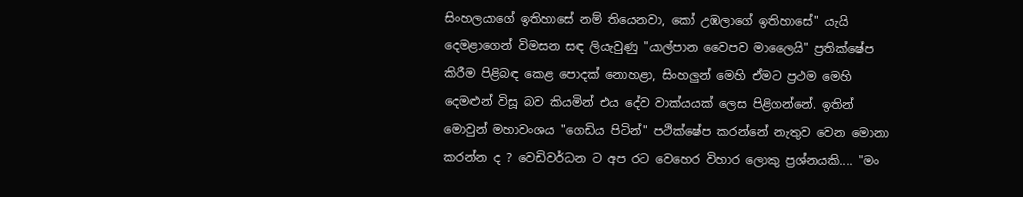සිංහලයාගේ ඉතිහාසේ නම් තියෙනවා, කෝ උඹලාගේ ඉතිහාසේ" යැයි දෙමළාගෙන් විමසන සඳ ලියැවුණු "යාල්පාන වෛපව මාලෛයි" ප්‍රතික්ෂේප කිරීම පිළිබඳ කෙළ පොදක් නොහළා, සිංහලුන් මෙහි ඒමට ප්‍රථම මෙහි දෙමළුන් විසූ බව කියමින් එය දේව වාක්යයක් ලෙස පිළිගන්නේ. ඉතින් මොවුන් මහාවංශය "ගෙඩිය පිටින්" පථික්ෂේප කරන්නේ නැතුව වෙන මොනා කරන්න ද ? වෙඩිවර්ධන ට අප රට වෙහෙර විහාර ලොකු ප්‍රශ්නයකි.... "මං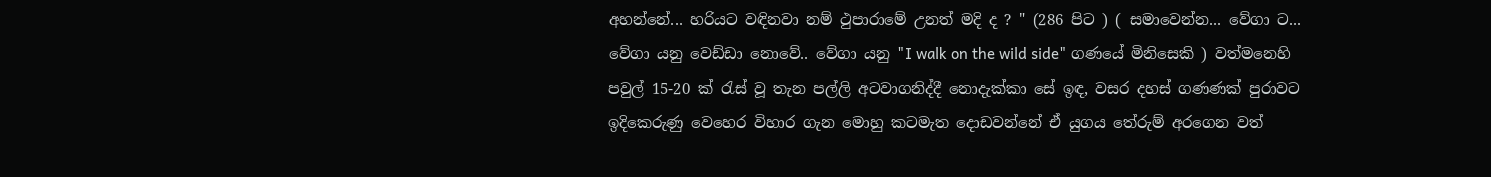අහන්නේ... හරියට වඳිනවා නම් ථුපාරාමේ උනත් මදි ද ? " (286 පිට ) ( සමාවෙන්න... වේගා ට... වේගා යනු වෙඩ්ඩා නොවේ.. වේගා යනු "I walk on the wild side" ගණයේ මිනිසෙකි ) වත්මනෙහි පවුල් 15-20 ක් රැස් වූ තැන පල්ලි අටවාගනිද්දී නොදැක්කා සේ ඉඳ, වසර දහස් ගණණක් පුරාවට ඉදිකෙරුණු වෙහෙර විහාර ගැන මොහු කටමැත දොඩවන්නේ ඒ යුගය තේරුම් අරගෙන වත්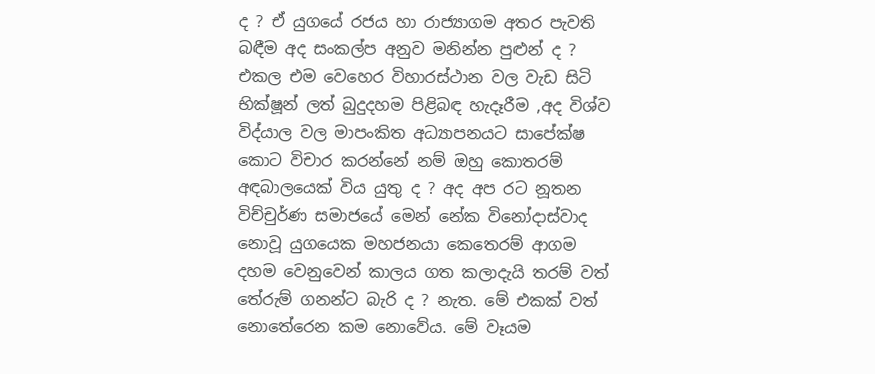ද ? ඒ යුගයේ රජය හා රාජ්‍යාගම අතර පැවති බඳීම අද සංකල්ප අනුව මනින්න පුළුන් ද ? එකල එම වෙහෙර විහාරස්ථාන වල වැඩ සිටි භික්ෂූන් ලත් බුදුදහම පිළිබඳ හැදෑරීම ,අද විශ්ව විද්යාල වල මාපංකිත අධ්‍යාපනයට සාපේක්ෂ කොට විචාර කරන්නේ නම් ඔහු කොතරම් අඳබාලයෙක් විය යුතු ද ? අද අප රට නූතන විච්චුර්ණ සමාජයේ මෙන් නේක විනෝදාස්වාද නොවූ යුගයෙක මහජනයා කෙතෙරම් ආගම දහම වෙනුවෙන් කාලය ගත කලාදැයි තරම් වත් තේරුම් ගනන්ට බැරි ද ? නැත. මේ එකක් වත් නොතේරෙන කම නොවේය. මේ වෑයම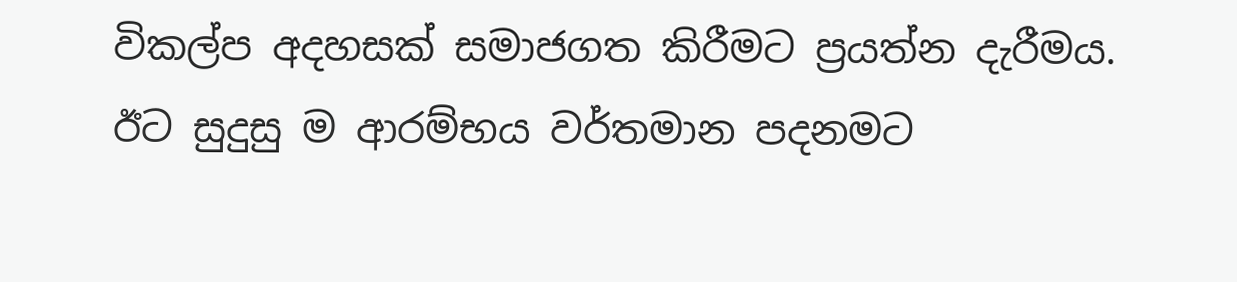විකල්ප අදහසක් සමාජගත කිරීමට ප්‍රයත්න දැරීමය. ඊට සුදුසු ම ආරම්භය වර්තමාන පදනමට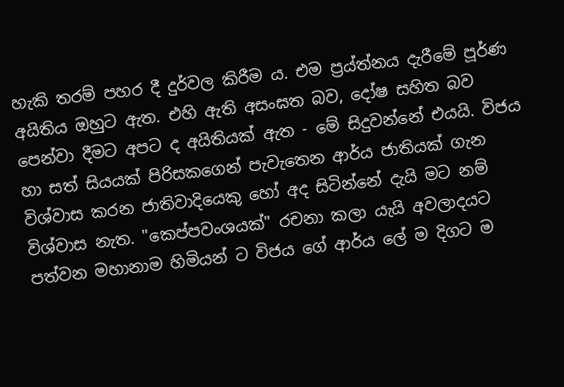හැකි තරම් පහර දී දුර්වල කිරීම ය. එම ප්‍රය්ත්නය දැරීමේ පූර්ණ අයිතිය ඔහුට ඇත. එහි ඇති අසංඝත බව, දෝෂ සහිත බව පෙන්වා දීමට අපට ද අයිතියක් ඇත - මේ සිදුවන්නේ එයයි. විජය හා සත් සියයක් පිරිසකගෙන් පැවැතෙන ආර්ය ජාතියක් ගැන විශ්වාස කරන ජාතිවාදියෙකු හෝ අද සිටින්නේ දැයි මට නම් විශ්වාස නැත. "කෙප්පවංශයක්" රචනා කලා යැයි අවලාදයට පත්වන මහානාම හිමියන් ට විජය ගේ ආර්ය ලේ ම දිගට ම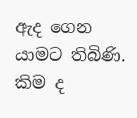ඇද ගෙන යාමට තිබිණි. කිම ද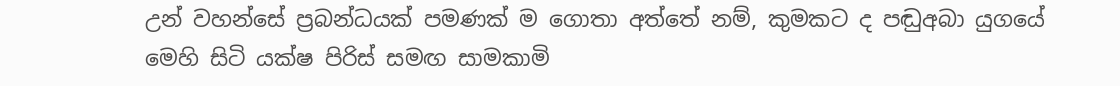උන් වහන්සේ ප්‍රබන්ධයක් පමණක් ම ගොතා අත්තේ නම්, කුමකට ද පඬුඅබා යුගයේ මෙහි සිටි යක්ෂ පිරිස් සමඟ සාමකාමි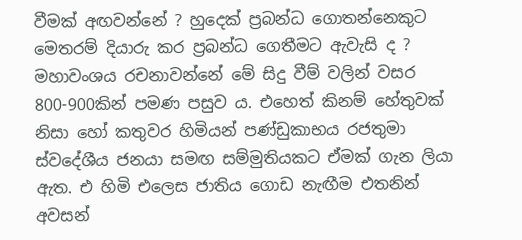වීමක් අඟවන්නේ ? හුදෙක් ප්‍රබන්ධ ගොතන්නෙකුට මෙතරම් දියාරු කර ප්‍රබන්ධ ගෙතීමට ඇවැසි ද ? මහාවංශය රචනාවන්නේ මේ සිදු වීම් වලින් වසර 800-900කින් පමණ පසුව ය. එහෙත් කිනම් හේතුවක් නිසා හෝ කතුවර හිමියන් පණ්ඩුකාභය රජතුමා ස්වදේශීය ජනයා සමඟ සම්මුතියකට ඒමක් ගැන ලියා ඇත. එ හිමි එලෙස ජාතිය ගොඩ නැඟීම එතනින් අවසන්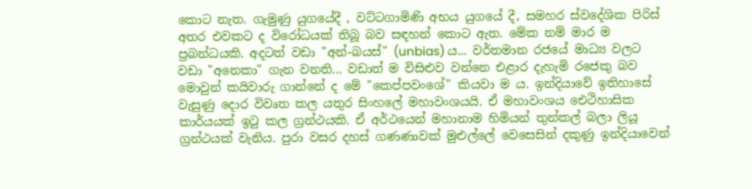කොට නැත. ගැමුණු යුගයේදී , වට්ටගාමිණි අභය යුගයේ දී, සමහර ස්වදේශික පිරිස් අතර එවකට ද විරෝධයක් තිබූ බව සඳහන් කොට ඇත. මේක නම් මාර ම ප්‍රබන්ධයකි. අදටත් වඩා "අන්-බයස්" (unbias) ය... වර්තමාන රජයේ මාධ්‍ය වලට වඩා "අනෙකා" ගැන වනති... වඩාත් ම විසිළුව වන්නෙ එළාර දැහැමි රජෙකු බව මොවුන් කයිවාරු ගාන්නේ ද මේ "කෙප්පවංශේ" කියවා ම ය. ඉන්දියාවේ ඉතිහාසේ වැසුණු දොර විවෘත කල යතුර සිංහලේ මහාවංශයයි. ඒ මහාවංශය ඓථිහාසික කාර්යයක් ඉටු කල ග්‍රන්ථයකි. ඒ අර්ථයෙන් මහානාම හිමියන් තුන්කල් බලා ලියූ ග්‍රන්ථයක් වැනිය. පුරා වසර දහස් ගණණාවක් මුළුල්ලේ වෙසෙසින් දකුණු ඉන්දියාවෙන්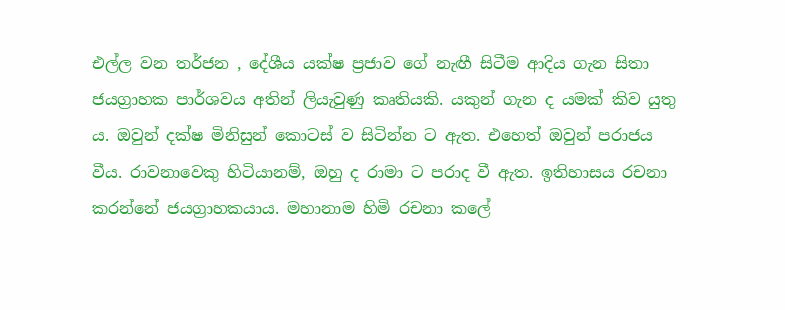එල්ල වන තර්ජන , දේශීය යක්ෂ ප්‍රජාව ගේ නැඟී සිටීම ආදිය ගැන සිතා ජයග්‍රාහක පාර්ශවය අතින් ලියැවුණු කෘතියකි. යකුන් ගැන ද යමක් කිව යුතු ය. ඔවුන් දක්ෂ මිනිසුන් කොටස් ව සිටින්න ට ඇත. එහෙත් ඔවුන් පරාජය වීය. රාවනාවෙකු හිටියානම්, ඔහු ද රාමා ට පරාද වී ඇත. ඉතිහාසය රචනා කරන්නේ ජයග්‍රාහකයාය. මහානාම හිමි රචනා කලේ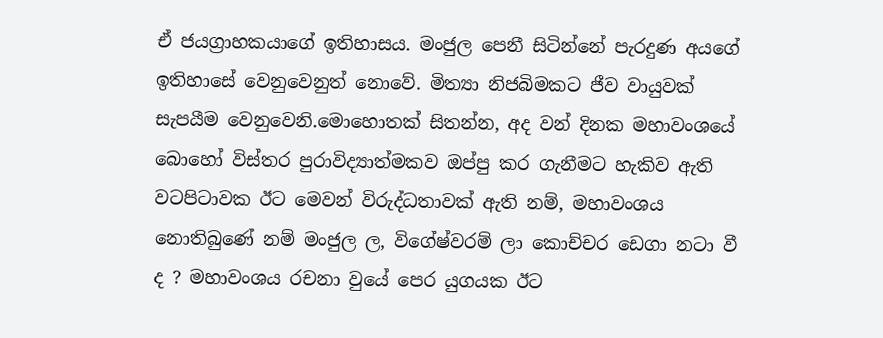ඒ ජයග්‍රාහකයාගේ ඉතිහාසය. මංජුල පෙනී සිටින්නේ පැරදුණ අයගේ ඉතිහාසේ වෙනුවෙනුත් නොවේ. මිත්‍යා නිජබිමකට ජීව වායුවක් සැපයීම වෙනුවෙනි.මොහොතක් සිතන්න, අද වන් දිනක මහාවංශයේ බොහෝ විස්තර පුරාවිද්‍යාත්මකව ඔප්පු කර ගැනීමට හැකිව ඇති වටපිටාවක ඊට මෙවන් විරුද්ධතාවක් ඇති නම්, මහාවංශය නොතිබුණේ නම් මංජුල ල, විගේෂ්වරම් ලා කොච්චර ඩෙගා නටා වී ද ? මහාවංශය රචනා වුයේ පෙර යුගයක ඊට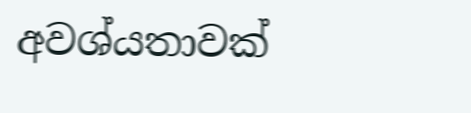අවශ්යතාවක්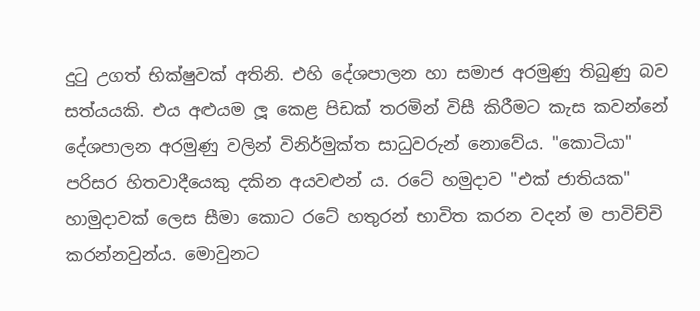දුටු උගත් භික්ෂුවක් අතිනි. එහි දේශපාලන හා සමාජ අරමුණු තිබුණු බව සත්යයකි. එය අළුයම ලූ කෙළ පිඩක් තරමින් විසී කිරීමට කැස කවන්නේ දේශපාලන අරමුණු වලින් විනිර්මුක්ත සාධුවරුන් නොවේය. "කොටියා" පරිසර හිතවාදීයෙකු දකින අයවළුන් ය. රටේ හමුදාව "එක් ජාතියක" හාමුදාවක් ලෙස සීමා කොට රටේ හතුරන් භාවිත කරන වදන් ම පාවිච්චි කරන්නවුන්ය. මොවුනට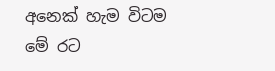අනෙක් හැම විටම මේ රට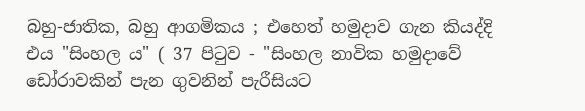බහු-ජාතික, බහු ආගමිකය ; එහෙත් හමුදාව ගැන කියද්දි එය "සිංහල ය" ( 37 පිටුව - "සිංහල නාවික හමුදාවේ ඩෝරාවකින් පැන ගුවනින් පැරීසියට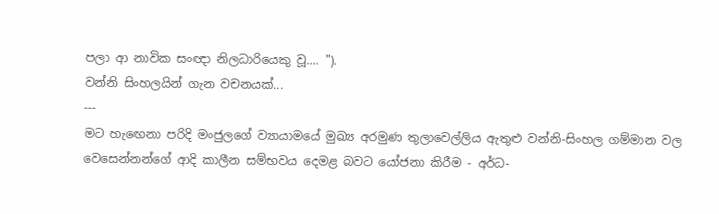පලා ආ නාවික සංඥා නිලධාරියෙකු වූ.... ").
වන්නි සිංහලයින් ගැන වචනයක්...
---
මට හැඟෙනා පරිදි මංජුලගේ ව්‍යායාමයේ මුඛ්‍ය අරමුණ තුලාවෙල්ලිය ඇතුළු වන්නි-සිංහල ගම්මාන වල වෙසෙන්නන්ගේ ආදි කාලීන සම්භවය දෙමළ බවට යෝජනා කිරීම - අර්ධ-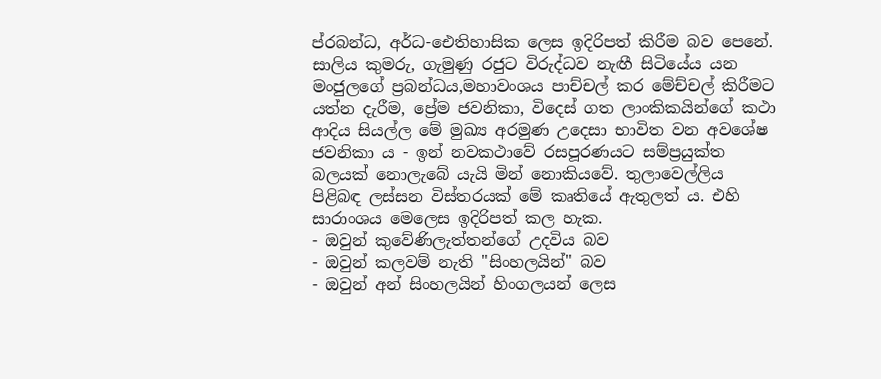ප්රබන්ධ, අර්ධ-ඓතිහාසික ලෙස ඉදිරිපත් කිරීම බව පෙනේ. සාලිය කුමරු, ගැමුණු රජුට විරුද්ධව නැඟී සිටියේය යන මංජුලගේ ප්‍රබන්ධය,මහාවංශය පාච්චල් කර මේච්චල් කිරීමට යත්න දැරීම, ප්‍රේම ජවනිකා, විදෙස් ගත ලාංකිකයින්ගේ කථා ආදිය සියල්ල මේ මුඛ්‍ය අරමුණ උදෙසා භාවිත වන අවශේෂ ජවනිකා ය - ඉන් නවකථාවේ රසපූරණයට සම්ප්‍රයුක්ත බලයක් නොලැබේ යැයි මින් නොකියවේ. තුලාවෙල්ලිය පිළිබඳ ලස්සන විස්තරයක් මේ කෘතියේ ඇතුලත් ය. එහි සාරාංශය මෙලෙස ඉදිරිපත් කල හැක.
- ඔවුන් කුවේණිලැත්තන්ගේ උදවිය බව
- ඔවුන් කලවම් නැති "සිංහලයින්" බව
- ඔවුන් අන් සිංහලයින් හිංගලයන් ලෙස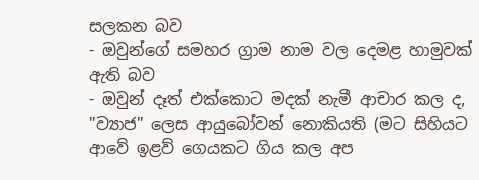සලකන බව
- ඔවුන්ගේ සමහර ග්‍රාම නාම වල දෙමළ හාමුවක් ඇති බව
- ඔවුන් දෑත් එක්කොට මදක් නැමී ආචාර කල ද, "ව්‍යාජ" ලෙස ආයුබෝවන් නොකියති (මට සිහියට ආවේ ඉළව් ගෙයකට ගිය කල අප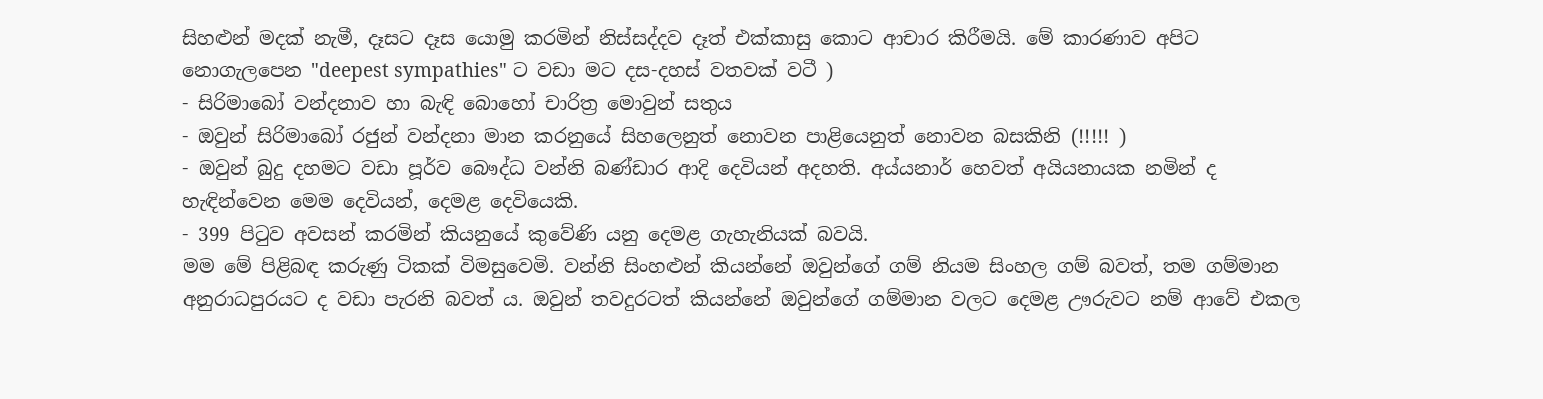සිහළුන් මදක් නැමී, දෑසට දෑස යොමු කරමින් නිස්සද්දව දෑත් එක්කාසු කොට ආචාර කිරීමයි. මේ කාරණාව අපිට නොගැලපෙන "deepest sympathies" ට වඩා මට දස-දහස් වතවක් වටී )
- සිරිමාබෝ වන්දනාව හා බැඳි බොහෝ චාරිත්‍ර මොවුන් සතුය
- ඔවුන් සිරිමාබෝ රජුන් වන්දනා මාන කරනුයේ සිහලෙනුත් නොවන පාළියෙනුත් නොවන බසකිනි (!!!!! )
- ඔවුන් බුදු දහමට වඩා පූර්ව බෞද්ධ වන්නි බණ්ඩාර ආදි දෙවියන් අදහති. අය්යනාර් හෙවත් අයියනායක නමින් ද හැඳින්වෙන මෙම දෙවියන්, දෙමළ දෙවියෙකි.
- 399 පිටුව අවසන් කරමින් කියනුයේ කුවේණි යනු දෙමළ ගැහැනියක් බවයි.
මම මේ පිළිබඳ කරුණු ටිකක් විමසුවෙමි. වන්නි සිංහළුන් කියන්නේ ඔවුන්ගේ ගම් නියම සිංහල ගම් බවත්, තම ගම්මාන අනුරාධපුරයට ද වඩා පැරනි බවත් ය. ඔවුන් තවදුරටත් කියන්නේ ඔවුන්ගේ ගම්මාන වලට දෙමළ ඌරුවට නම් ආවේ එකල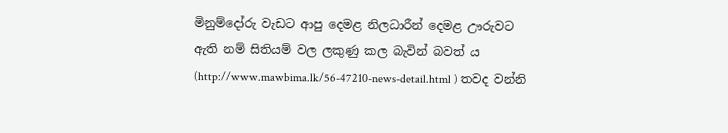මිනුම්දෝරු වැඩට ආපු දෙමළ නිලධාරීන් දෙමළ ඌරුවට ඇති නම් සිතියම් වල ලකුණු කල බැවින් බවත් ය (http://www.mawbima.lk/56-47210-news-detail.html ) තවද වන්නි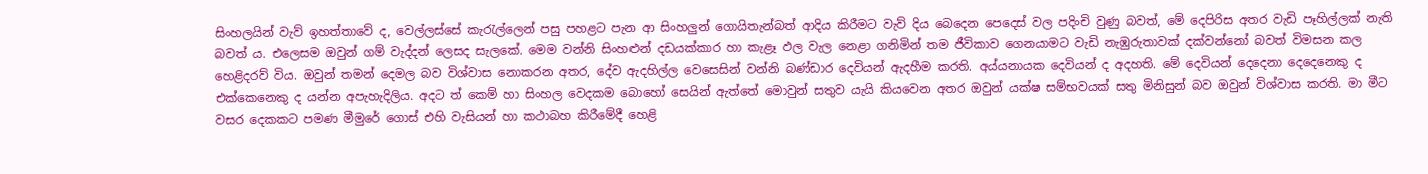සිංහලයින් වැව් ඉහත්තාවේ ද, වෙල්ලස්සේ කැරැල්ලෙන් පසු පහළට පැන ආ සිංහලුන් ගොයිතැන්බත් ආදිය කිරීමට වැව් දිය බෙදෙන පෙදෙස් වල පදිංචි වුණු බවත්, මේ දෙපිරිස අතර වැඩි පෑහිල්ලක් නැති බවත් ය. එලෙසම ඔවුන් ගම් වැද්දන් ලෙසද සැලකේ. මෙම වන්නි සිංහළුන් දඩයක්කාර හා කැළෑ ඵල වැල නෙළා ගනිමින් තම ජීවිකාව ගෙනයාමට වැඩි නැඹුරුතාවක් දක්වන්නෝ බවත් විමසන කල හෙළිදරව් විය. ඔවුන් තමන් දෙමල බව විශ්වාස නොකරන අතර, දේව ඇදහිල්ල වෙසෙසින් වන්නි බණ්ඩාර දෙවියන් ඇදහීම කරති. අය්යනායක දෙවියන් ද අදහති. මේ දෙවියන් දෙදෙනා දෙදෙනෙකු ද එක්කෙනෙකු ද යන්න අපැහැදිලිය. අදට ත් කෙම් හා සිංහල වෙදකම බොහෝ සෙයින් ඇත්තේ මොවුන් සතුව යැයි කියවෙන අතර ඔවුන් යක්ෂ සම්භවයක් සතු මිනිසුන් බව ඔවුන් විශ්වාස කරති. මා මීට වසර දෙකකට පමණ මීමුරේ ගොස් එහි වැසියන් හා කථාබහ කිරීමේදී හෙළි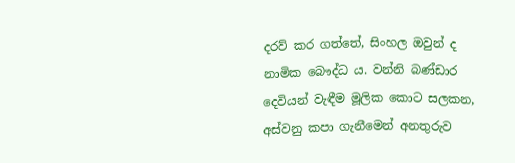දරව් කර ගත්තේ, සිංහල ඔවුන් ද නාමික බෞද්ධ ය. වන්නි බණ්ඩාර දෙවියන් වැඳීම මූලික කොට සලකන, අස්වනු කපා ගැනීමෙන් අනතුරුව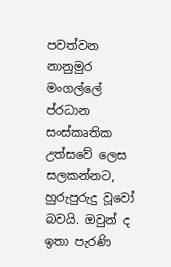පවත්වන නානුමුර මංගල්ලේ ප්රධාන සංස්කෘතික උත්සවේ ලෙස සලකන්නට, හුරුපුරුදු වූවෝ බවයි. ඔවුන් ද ඉතා පැරණි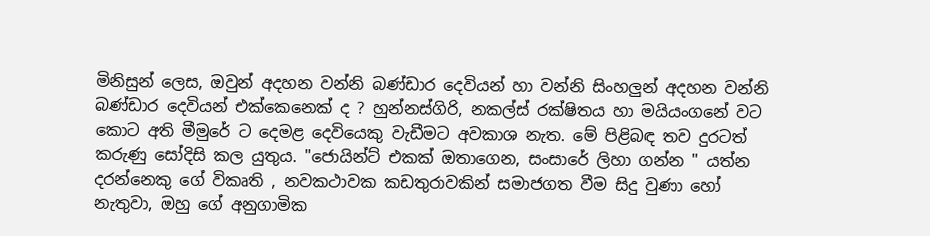මිනිසුන් ලෙස, ඔවුන් අදහන වන්නි බණ්ඩාර දෙවියන් හා වන්නි සිංහලුන් අදහන වන්නි බණ්ඩාර දෙවියන් එක්කෙනෙක් ද ? හුන්නස්ගිරි, නකල්ස් රක්ෂිතය හා මයියංගනේ වට කොට අති මීමුරේ ට දෙමළ දෙවියෙකු වැඩීමට අවකාශ නැත. මේ පිළිබඳ තව දුරටත් කරුණු සෝදිසි කල යුතුය. "ජොයින්ට් එකක් ඔතාගෙන, සංසාරේ ලිහා ගන්න " යත්න දරන්නෙකු ගේ විකෘති , නවකථාවක කඩතුරාවකින් සමාජගත වීම සිදු වුණා හෝ නැතුවා, ඔහු ගේ අනුගාමික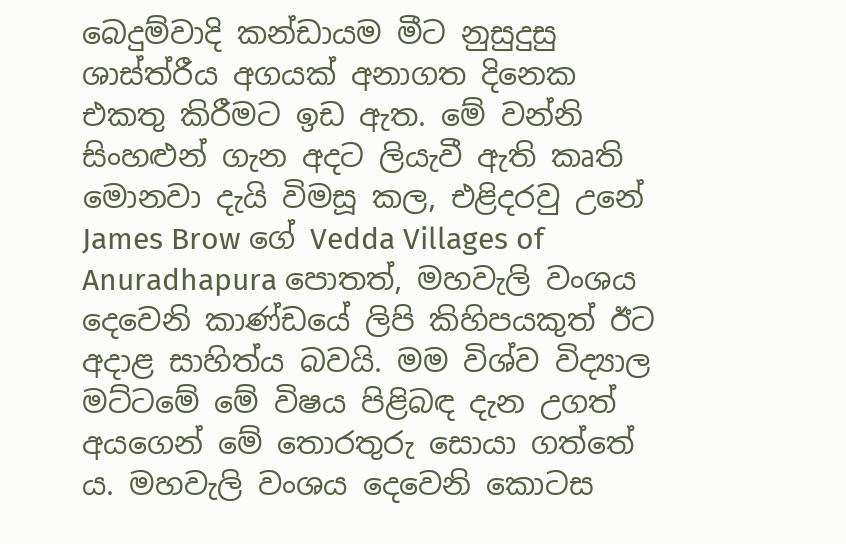බෙදුම්වාදි කන්ඩායම මීට නුසුදුසු ශාස්ත්රීය අගයක් අනාගත දිනෙක එකතු කිරීමට ඉඩ ඇත. මේ වන්නි සිංහළුන් ගැන අදට ලියැවී ඇති කෘති මොනවා දැයි විමසූ කල, එළිදරවු උනේ James Brow ගේ Vedda Villages of Anuradhapura පොතත්, මහවැලි වංශය දෙවෙනි කාණ්ඩයේ ලිපි කිහිපයකුත් ඊට අදාළ සාහිත්ය බවයි. මම විශ්ව විද්‍යාල මට්ටමේ මේ විෂය පිළිබඳ දැන උගත් අයගෙන් මේ තොරතුරු සොයා ගත්තේ ය. මහවැලි වංශය දෙවෙනි කොටස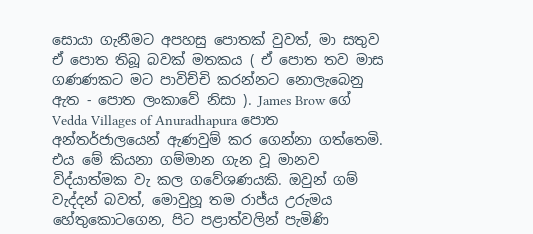සොයා ගැනීමට අපහසු පොතක් වුවත්, මා සතුව ඒ පොත තිබූ බවක් මතකය ( ඒ පොත තව මාස ගණණකට මට පාවිච්චි කරන්නට නොලැබෙනු ඇත - පොත ලංකාවේ නිසා ). James Brow ගේ Vedda Villages of Anuradhapura පොත අන්තර්ජාලයෙන් ඇණවුම් කර ගෙන්නා ගත්තෙමි. එය මේ කියනා ගම්මාන ගැන වූ මානව විද්යාත්මක වැ කල ගවේශණයකි. ඔවුන් ගම් වැද්දන් බවත්, මොවුහූ තම රාජ්ය උරුමය හේතුකොටගෙන, පිට පළාත්වලින් පැමිණි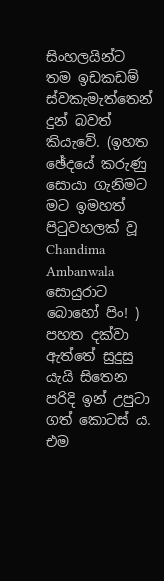සිංහලයින්ට තම ඉඩකඩම් ස්වකැමැත්තෙන් දුන් බවත් කියැවේ. (ඉහත ඡේදයේ කරුණු සොයා ගැනිමට මට ඉමහත් පිටුවහලක් වූ Chandima Ambanwala සොයුරාට බොහෝ පිං! ) පහත දක්වා ඇත්තේ සුදුසු යැයි සිතෙන පරිදි ඉන් උපුටා ගත් කොටස් ය. එම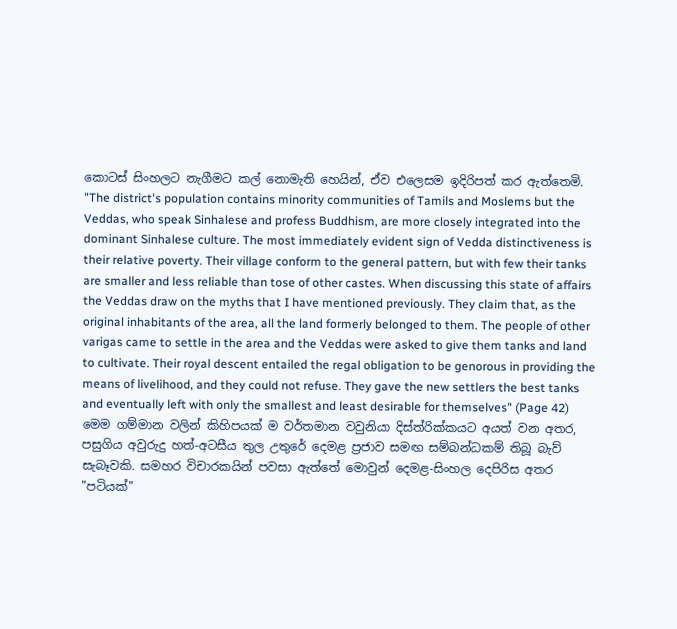කොටස් සිංහලට නැගීමට කල් නොමැති හෙයින්, ඒව එලෙසම ඉදිරිපත් කර ඇත්තෙමි.
"The district's population contains minority communities of Tamils and Moslems but the Veddas, who speak Sinhalese and profess Buddhism, are more closely integrated into the dominant Sinhalese culture. The most immediately evident sign of Vedda distinctiveness is their relative poverty. Their village conform to the general pattern, but with few their tanks are smaller and less reliable than tose of other castes. When discussing this state of affairs the Veddas draw on the myths that I have mentioned previously. They claim that, as the original inhabitants of the area, all the land formerly belonged to them. The people of other varigas came to settle in the area and the Veddas were asked to give them tanks and land to cultivate. Their royal descent entailed the regal obligation to be genorous in providing the means of livelihood, and they could not refuse. They gave the new settlers the best tanks and eventually left with only the smallest and least desirable for themselves" (Page 42)
මෙම ගම්මාන වලින් කිහිපයක් ම වර්තමාන වවුනියා දිස්ත්රික්කයට අයත් වන අතර, පසුගිය අවුරුදු හත්-අටසීය තුල උතුරේ දෙමළ ප්‍රජාව සමඟ සම්බන්ධකම් තිබූ බැව් සැබෑවකි. සමහර විචාරකයින් පවසා ඇත්තේ මොවුන් දෙමළ-සිංහල දෙපිරිස අතර "පටියක්"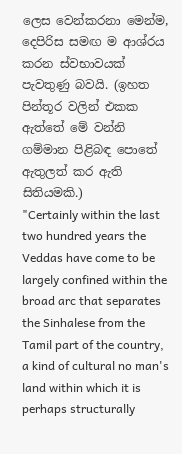ලෙස වෙන්කරනා මෙන්ම, දෙපිරිස සමඟ ම ආශ්රය කරන ස්වභාවයක් පැවතුණු බවයි. (ඉහත පින්තූර වලින් එකක ඇත්තේ මේ වන්නි ගම්මාන පිළිබඳ පොතේ ඇතුලත් කර ඇති සිතියමකි.)
"Certainly within the last two hundred years the Veddas have come to be largely confined within the broad arc that separates the Sinhalese from the Tamil part of the country, a kind of cultural no man's land within which it is perhaps structurally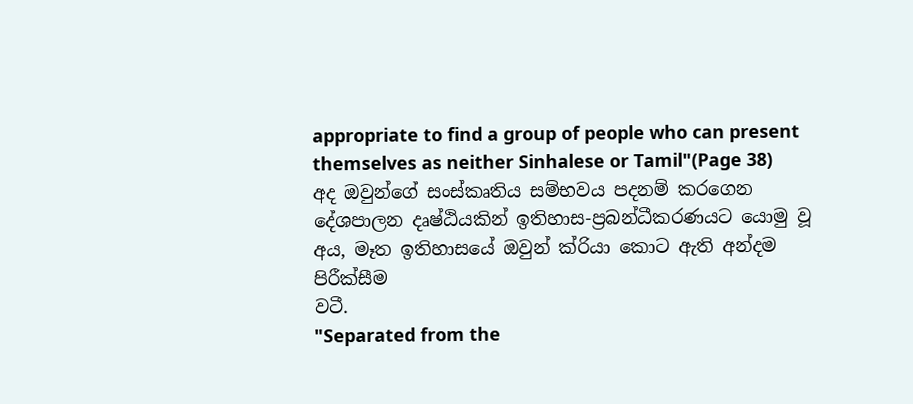appropriate to find a group of people who can present themselves as neither Sinhalese or Tamil"(Page 38)
අද ඔවුන්ගේ සංස්කෘතිය සම්භවය පදනම් කරගෙන දේශපාලන දෘෂ්ඨියකින් ඉතිහාස-ප්‍රබන්ධීකරණයට යොමු වූ අය, මෑත ඉතිහාසයේ ඔවුන් ක්රියා කොට ඇති අන්දම පිරීක්සීම
වටී.
"Separated from the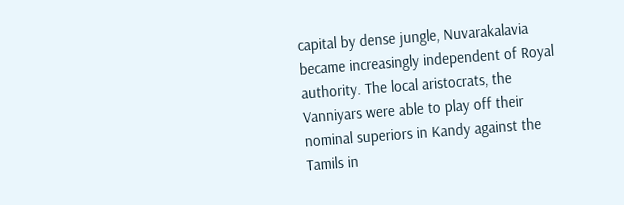capital by dense jungle, Nuvarakalavia became increasingly independent of Royal authority. The local aristocrats, the Vanniyars were able to play off their nominal superiors in Kandy against the Tamils in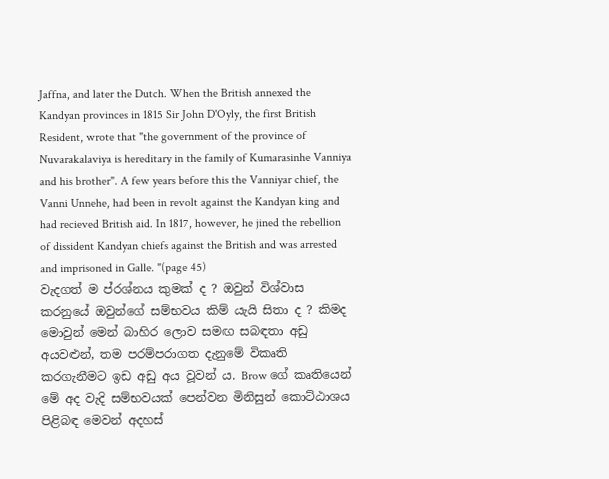Jaffna, and later the Dutch. When the British annexed the Kandyan provinces in 1815 Sir John D'Oyly, the first British Resident, wrote that "the government of the province of Nuvarakalaviya is hereditary in the family of Kumarasinhe Vanniya and his brother". A few years before this the Vanniyar chief, the Vanni Unnehe, had been in revolt against the Kandyan king and had recieved British aid. In 1817, however, he jined the rebellion of dissident Kandyan chiefs against the British and was arrested and imprisoned in Galle. "(page 45)
වැදගත් ම ප්රශ්නය කුමක් ද ? ඔවුන් විශ්වාස කරනුයේ ඔවුන්ගේ සම්භවය කිම් යැයි සිතා ද ? කිමද මොවුන් මෙන් බාහිර ලොව සමඟ සබඳතා අඩු අයවළුන්, තම පරම්පරාගත දැනුමේ විකෘති කරගැනීමට ඉඩ අඩු අය වූවන් ය. Brow ගේ කෘතියෙන් මේ අද වැදි සම්භවයක් පෙන්වන මිනිසුන් කොට්ඨාශය පිළිබඳ මෙවන් අදහස්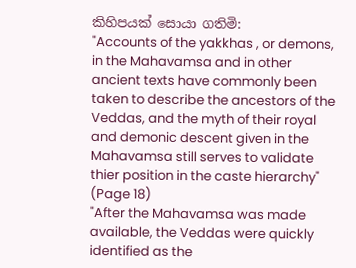කිහිපයක් සොයා ගතිමි:
"Accounts of the yakkhas , or demons, in the Mahavamsa and in other ancient texts have commonly been taken to describe the ancestors of the Veddas, and the myth of their royal and demonic descent given in the Mahavamsa still serves to validate thier position in the caste hierarchy" (Page 18)
"After the Mahavamsa was made available, the Veddas were quickly identified as the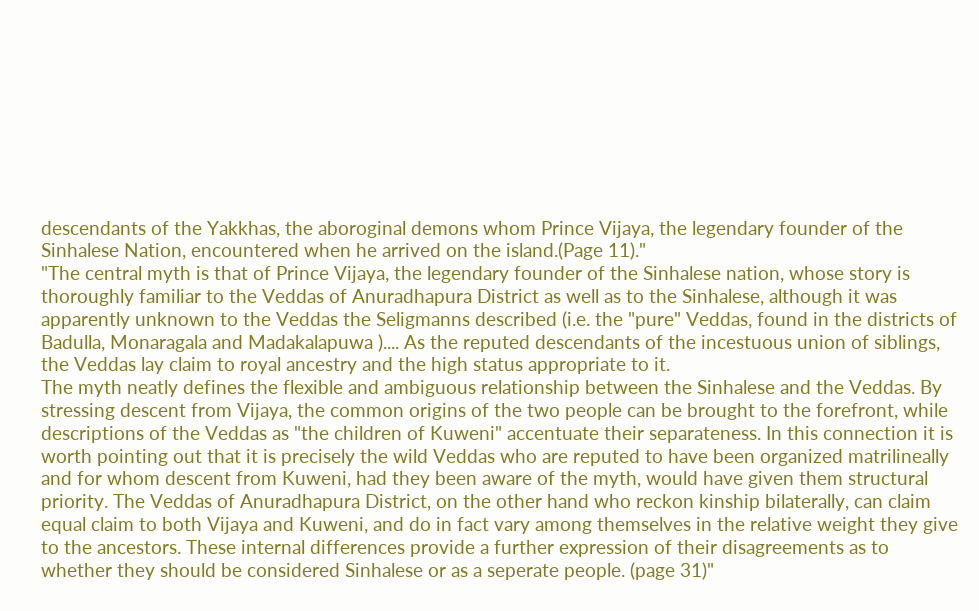descendants of the Yakkhas, the aboroginal demons whom Prince Vijaya, the legendary founder of the Sinhalese Nation, encountered when he arrived on the island.(Page 11)."
"The central myth is that of Prince Vijaya, the legendary founder of the Sinhalese nation, whose story is thoroughly familiar to the Veddas of Anuradhapura District as well as to the Sinhalese, although it was apparently unknown to the Veddas the Seligmanns described (i.e. the "pure" Veddas, found in the districts of Badulla, Monaragala and Madakalapuwa ).... As the reputed descendants of the incestuous union of siblings, the Veddas lay claim to royal ancestry and the high status appropriate to it.
The myth neatly defines the flexible and ambiguous relationship between the Sinhalese and the Veddas. By stressing descent from Vijaya, the common origins of the two people can be brought to the forefront, while descriptions of the Veddas as "the children of Kuweni" accentuate their separateness. In this connection it is worth pointing out that it is precisely the wild Veddas who are reputed to have been organized matrilineally and for whom descent from Kuweni, had they been aware of the myth, would have given them structural priority. The Veddas of Anuradhapura District, on the other hand who reckon kinship bilaterally, can claim equal claim to both Vijaya and Kuweni, and do in fact vary among themselves in the relative weight they give to the ancestors. These internal differences provide a further expression of their disagreements as to whether they should be considered Sinhalese or as a seperate people. (page 31)"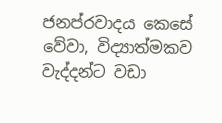ජනප්රවාදය කෙසේ වේවා, විද්‍යාත්මකව වැද්දන්ට වඩා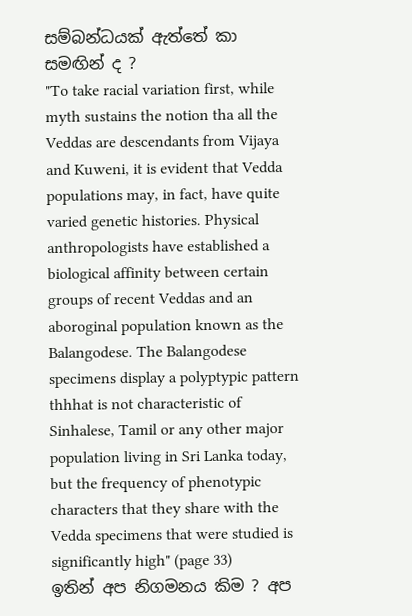සම්බන්ධයක් ඇත්තේ කා සමඟින් ද ?
"To take racial variation first, while myth sustains the notion tha all the Veddas are descendants from Vijaya and Kuweni, it is evident that Vedda populations may, in fact, have quite varied genetic histories. Physical anthropologists have established a biological affinity between certain groups of recent Veddas and an aboroginal population known as the Balangodese. The Balangodese specimens display a polyptypic pattern thhhat is not characteristic of Sinhalese, Tamil or any other major population living in Sri Lanka today, but the frequency of phenotypic characters that they share with the Vedda specimens that were studied is significantly high" (page 33)
ඉතින් අප නිගමනය කිම ? අප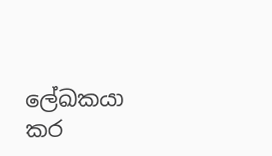ලේඛකයා කර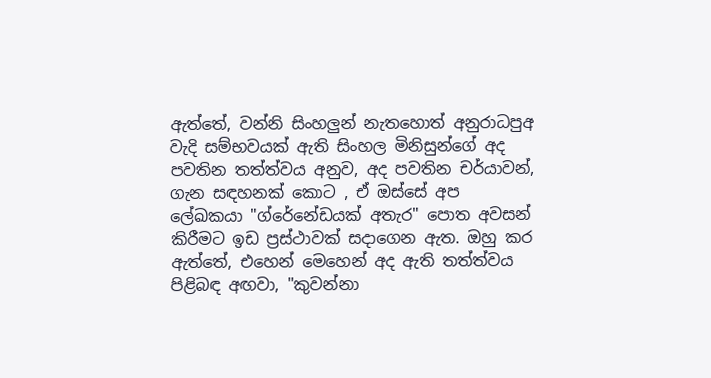ඇත්තේ, වන්නි සිංහලුන් නැතහොත් අනුරාධපුඅ වැදි සම්භවයක් ඇති සිංහල මිනිසුන්ගේ අද පවතින තත්ත්වය අනුව, අද පවතින චර්යාවන්, ගැන සඳහනක් කොට , ඒ ඔස්සේ අප ලේඛකයා "ග්රේනේඩයක් අතැර" පොත අවසන් කිරීමට ඉඩ ප්‍රස්ථාවක් සදාගෙන ඇත. ඔහු කර ඇත්තේ, එහෙන් මෙහෙන් අද ඇති තත්ත්වය පිළිබඳ අඟවා, "කුවන්නා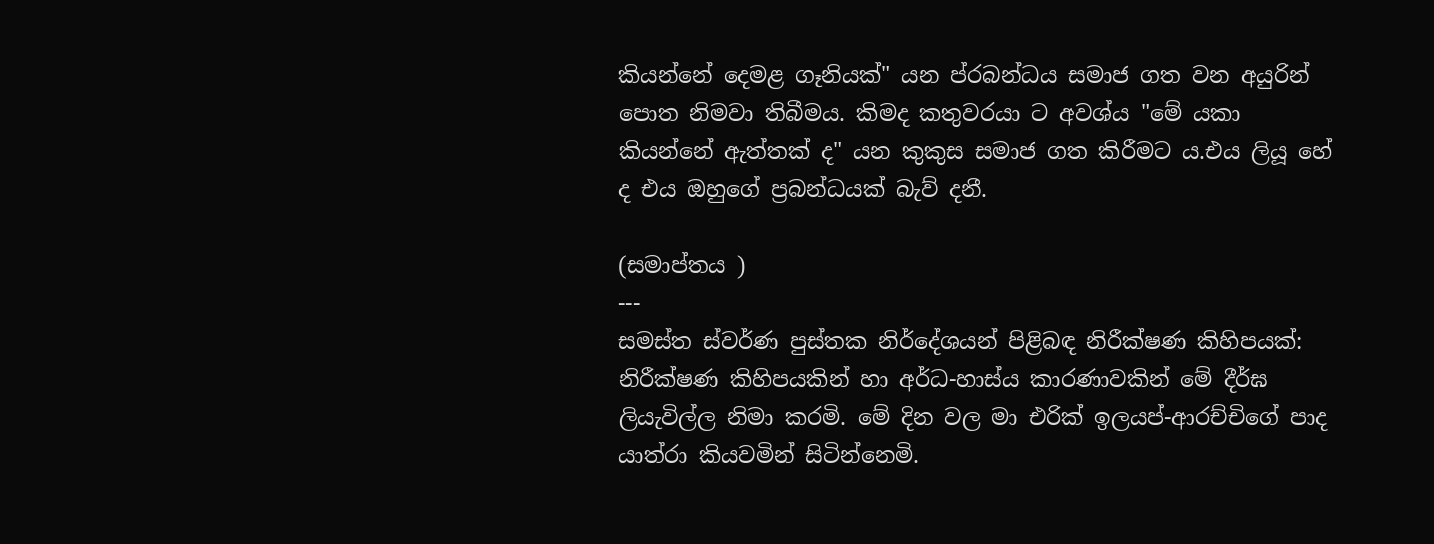කියන්නේ දෙමළ ගෑනියක්" යන ප්රබන්ධය සමාජ ගත වන අයුරින් පොත නිමවා තිබීමය. කිමද කතුවරයා ට අවශ්ය "මේ යකා කියන්නේ ඇත්තක් ද" යන කුකුස සමාජ ගත කිරීමට ය.එය ලියූ හේ ද එය ඔහුගේ ප්‍රබන්ධයක් බැව් දනී.

(සමාප්තය )
---
සමස්ත ස්වර්ණ පුස්තක නිර්දේශයන් පිළිබඳ නිරීක්ෂණ කිහිපයක්:
නිරීක්ෂණ කිහිපයකින් හා අර්ධ-හාස්ය කාරණාවකින් මේ දීර්ඝ ලියැවිල්ල නිමා කරමි. මේ දින වල මා එරික් ඉලයප්-ආරච්චිගේ පාද යාත්රා කියවමින් සිටින්නෙමි.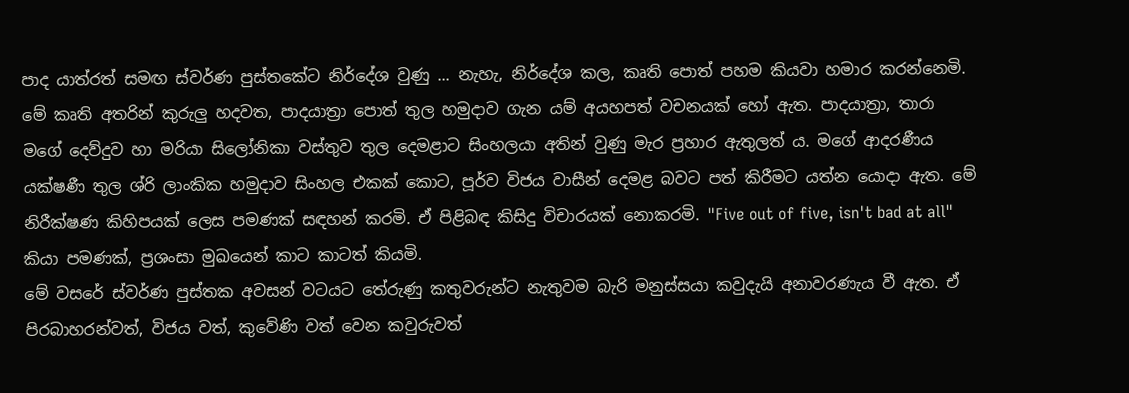පාද යාත්රත් සමඟ ස්වර්ණ පුස්තකේට නිර්දේශ වුණු ... නැහැ, නිර්දේශ කල, කෘති පොත් පහම කියවා හමාර කරන්නෙමි. මේ කෘති අතරින් කුරුලු හදවත, පාදයාත්‍රා පොත් තුල හමුදාව ගැන යම් අයහපත් වචනයක් හෝ ඇත. පාදයාත්‍රා, තාරා මගේ දෙව්දුව හා මරියා සිලෝනිකා වස්තුව තුල දෙමළාට සිංහලයා අතින් වුණු මැර ප්‍රහාර ඇතුලත් ය. මගේ ආදරණීය යක්ෂණී තුල ශ්රි ලාංකික හමුදාව සිංහල එකක් කොට, පූර්ව විජය වාසීන් දෙමළ බවට පත් කිරීමට යත්න යොදා ඇත. මේ නිරීක්ෂණ කිහිපයක් ලෙස පමණක් සඳහන් කරමි. ඒ පිළිබඳ කිසිදු විචාරයක් නොකරමි. "Five out of five, isn't bad at all" කියා පමණක්, ප්‍රශංසා මුඛයෙන් කාට කාටත් කියමි.
මේ වසරේ ස්වර්ණ පුස්තක අවසන් වටයට තේරුණු කතුවරුන්ට නැතුවම බැරි මනුස්සයා කවුදැයි අනාවරණැය වී ඇත. ඒ පිරබාහරන්වත්, විජය වත්, කුවේණි වත් වෙන කවුරුවත්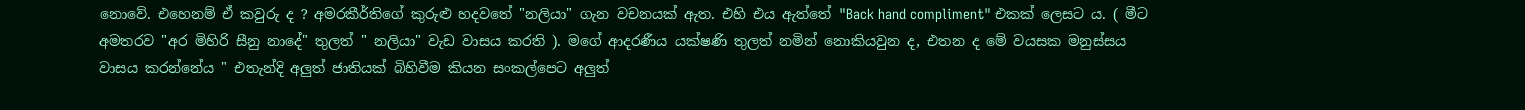නොවේ. එහෙනම් ඒ කවුරු ද ? අමරකීර්තිගේ කුරුළු හදවතේ "නලියා" ගැන වචනයක් ඇත. එහි එය ඇත්තේ "Back hand compliment" එකක් ලෙසට ය. ( මීට අමතරව "අර මිහිරි සීනු නාදේ" තුලත් " නලියා" වැඩ වාසය කරති ). මගේ ආදරණීය යක්ෂණි තුලත් නමින් නොකියවුන ද, එතන ද මේ වයසක මනුස්සය වාසය කරන්නේය " එතැන්දි අලුත් ජාතියක් බිහිවීම කියන සංකල්පෙට අලුත්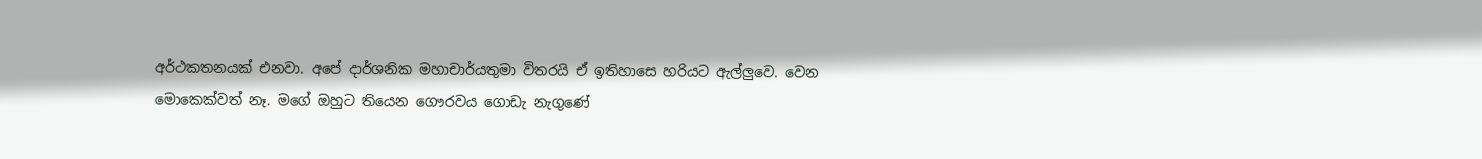අර්ථකතනයක් එනවා. අපේ දාර්ශනික මහාචාර්යතුමා විතරයි ඒ ඉතිහාසෙ හරියට ඇල්ලුවෙ. වෙන මොකෙක්වත් නෑ. මගේ ඔහුට තියෙන ගෞරවය ගොඩැ නැගුණේ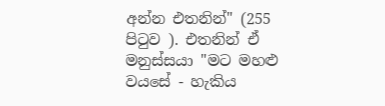අන්න එතනින්" (255 පිටුව ). එතනින් ඒ මනුස්සයා "මට මහළු වයසේ - හැකිය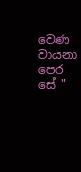වෙණ වායනා පෙර සේ "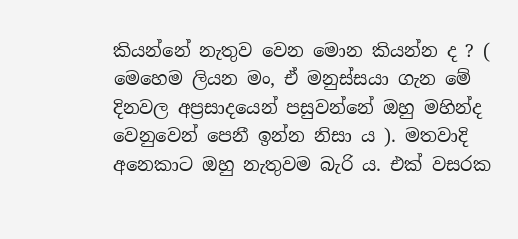කියන්නේ නැතුව වෙන මොන කියන්න ද ? ( මෙහෙම ලියන මං, ඒ මනුස්සයා ගැන මේ දිනවල අප්‍රසාදයෙන් පසුවන්නේ ඔහු මහින්ද වෙනුවෙන් පෙනී ඉන්න නිසා ය ). මතවාදි අනෙකාට ඔහු නැතුවම බැරි ය. එක් වසරක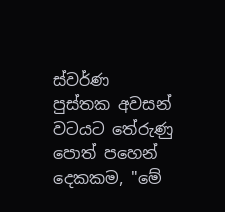ස්වර්ණ පුස්තක අවසන් වටයට තේරුණු පොත් පහෙන් දෙකකම, "මේ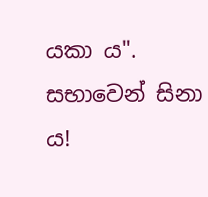යකා ය". සභාවෙන් සිනා ය!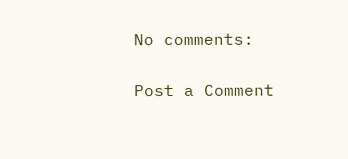No comments:

Post a Comment